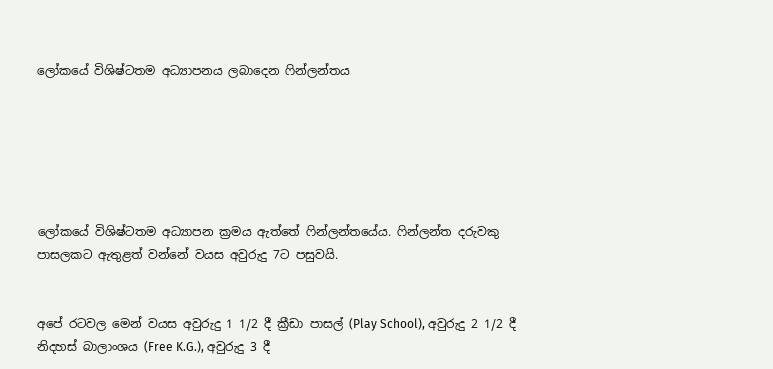ලෝකයේ විශිෂ්ටතම අධ්‍යාපනය ලබාදෙන ෆින්ලන්තය






ලෝකයේ විශිෂ්ටතම අධ්‍යාපන ක්‍රමය ඇත්තේ ෆින්ලන්තයේය. ෆින්ලන්ත දරුවකු පාසලකට ඇතුළත් වන්නේ වයස අවුරුදු 7ට පසුවයි.


අපේ රටවල මෙන් වයස අවුරුදු 1 1/2 දී ක්‍රීඩා පාසල් (Play School), අවුරුදු 2 1/2 දී නිදහස් බාලාංශය (Free K.G.), අවුරුදු 3 දී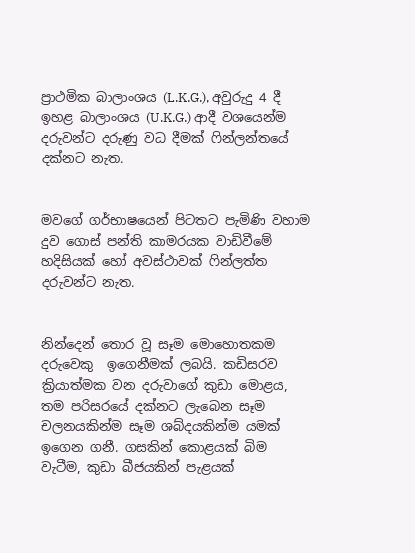ප්‍රාථමික බාලාංශය (L.K.G.), අවුරුදු 4 දී ඉහළ බාලාංශය (U.K.G.) ආදී වශයෙන්ම දරුවන්ට දරුණු වධ දීමක් ෆින්ලන්තයේ දක්නට නැත.


මවගේ ගර්භාෂයෙන් පිටතට පැමිණි වහාම දුව ගොස් පන්ති කාමරයක වාඩිවීමේ හදිසියක් හෝ අවස්ථාවක් ෆින්ලත්ත දරුවන්ට නැත.


නින්දෙන් තොර වූ සෑම මොහොතකම දරුවෙකු  ඉගෙනීමක් ලබයි. කඩිසරව ක්‍රියාත්මක වන දරුවාගේ කුඩා මොළය, තම පරිසරයේ දක්නට ලැබෙන සෑම චලනයකින්ම සෑම ශබ්දයකින්ම යමක් ඉගෙන ගනී. ගසකින් කොළයක් බිම වැටීම, කුඩා බීජයකින් පැළයක්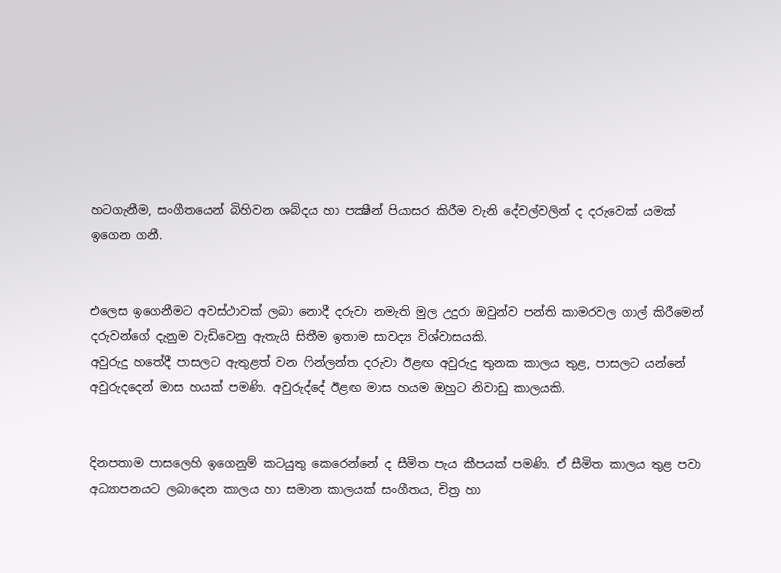හටගැනීම, සංගීතයෙන් බිහිවන ශබ්දය හා පක්‍ෂීන් පියාසර කිරීම වැනි දේවල්වලින් ද දරුවෙක් යමක් ඉගෙන ගනී.


එලෙස ඉගෙනීමට අවස්ථාවක් ලබා නොදී දරුවා නමැති මුල උදුරා ඔවුන්ව පන්ති කාමරවල ගාල් කිරීමෙන් දරුවන්ගේ දැනුම වැඩිවෙනු ඇතැයි සිතීම ඉතාම සාවද්‍ය විශ්වාසයකි.
අවුරුදු හතේදී පාසලට ඇතුළත් වන ෆින්ලන්ත දරුවා ඊළඟ අවුරුදු තුනක කාලය තුළ, පාසලට යන්නේ අවුරුදදෙන් මාස හයක් පමණි. අවුරුද්දේ ඊළඟ මාස හයම ඔහුට නිවාඩු කාලයකි.


දිනපතාම පාසලෙහි ඉගෙනුම් කටයුතු කෙරෙන්නේ ද සීමිත පැය කීපයක් පමණි. ඒ සීමිත කාලය තුළ පවා අධ්‍යාපනයට ලබාදෙන කාලය හා සමාන කාලයක් සංගීතය, චිත්‍ර හා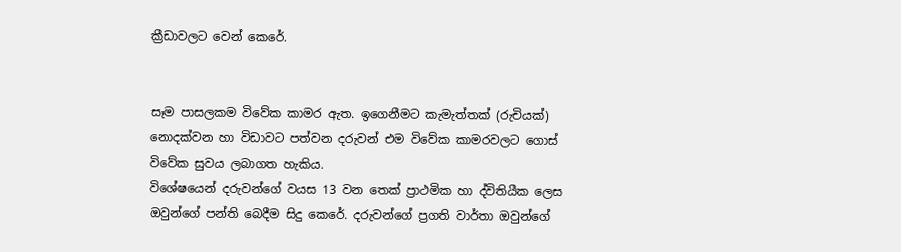ක්‍රීඩාවලට වෙන් කෙරේ.


සෑම පාසලකම විවේක කාමර ඇත. ඉගෙනීමට කැමැත්තක් (රුචියක්) නොදක්වන හා විඩාවට පත්වන දරුවන් එම විවේක කාමරවලට ගොස් විවේක සුවය ලබාගත හැකිය.
විශේෂයෙන් දරුවන්ගේ වයස 13 වන තෙක් ප්‍රාථමික හා ද්විතියීක ලෙස ඔවුන්ගේ පන්ති බෙදීම සිදු කෙරේ. දරුවන්ගේ ප්‍රගති වාර්තා ඔවුන්ගේ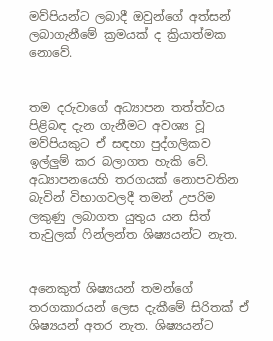මව්පියන්ට ලබාදී ඔවුන්ගේ අත්සන් ලබාගැනීමේ ක්‍රමයක් ද ක්‍රියාත්මක නොවේ.


තම දරුවාගේ අධ්‍යාපන තත්ත්වය පිළිබඳ දැන ගැනීමට අවශ්‍ය වූ මව්පියකුට ඒ සඳහා පුද්ගලිකව ඉල්ලුම් කර බලාගත හැකි වේ. අධ්‍යාපනයෙහි තරගයක් නොපවතින බැවින් විභාගවලදී තමන් උපරිම ලකුණු ලබාගත යුතුය යන සිත් තැවුලක් ෆින්ලන්ත ශිෂ්‍යයන්ට නැත.


අනෙකුත් ශිෂ්‍යයන් තමන්ගේ තරගකාරයන් ලෙස දැකීමේ සිරිතක් ඒ ශිෂ්‍යයන් අතර නැත. ශිෂ්‍යයන්ට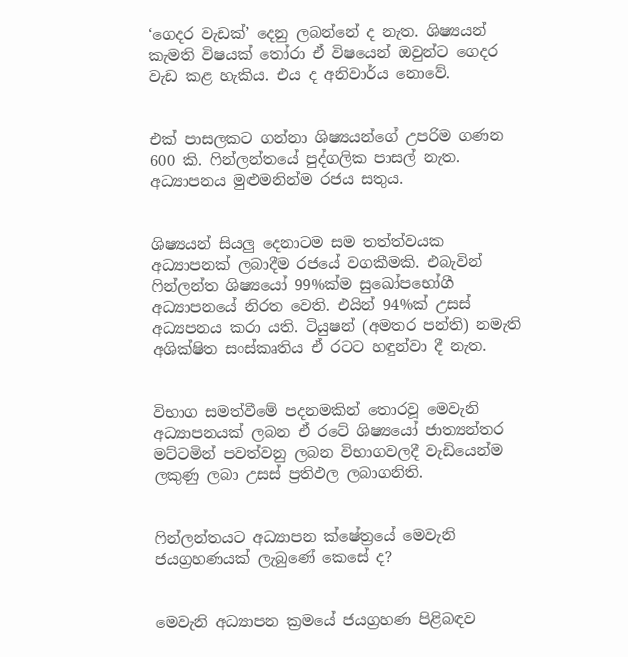‘ගෙදර වැඩක්’ දෙනු ලබන්නේ ද නැත. ශිෂ්‍යයන් කැමති විෂයක් තෝරා ඒ විෂයෙන් ඔවුන්ට ගෙදර වැඩ කළ හැකිය. එය ද අනිවාර්ය නොවේ.


එක් පාසලකට ගන්නා ශිෂ්‍යයන්ගේ උපරිම ගණන 600 කි. ෆින්ලන්තයේ පුද්ගලික පාසල් නැත. අධ්‍යාපනය මුළුමනින්ම රජය සතුය.


ශිෂ්‍යයන් සියලු දෙනාටම සම තත්ත්වයක අධ්‍යාපනක් ලබාදීම රජයේ වගකීමකි. එබැවින් ෆින්ලන්ත ශිෂ්‍යයෝ 99%ක්ම සුඛෝපභෝගී අධ්‍යාපනයේ නිරත වෙති. එයින් 94%ක් උසස් අධ්‍යපනය කරා යති. ටියුෂන් (අමතර පන්ති) නමැති අශික්ෂිත සංස්කෘතිය ඒ රටට හඳුන්වා දී නැත.


විභාග සමත්වීමේ පදනමකින් තොරවූ මෙවැනි අධ්‍යාපනයක් ලබන ඒ රටේ ශිෂ්‍යයෝ ජාත්‍යන්තර මට්ටමින් පවත්වනු ලබන විභාගවලදී වැඩියෙන්ම ලකුණු ලබා උසස් ප්‍රතිඵල ලබාගනිති.


ෆින්ලන්තයට අධ්‍යාපන ක්ෂේත්‍රයේ මෙවැනි ජයග්‍රහණයක් ලැබුණේ කෙසේ ද?


මෙවැනි අධ්‍යාපන ක්‍රමයේ ජයග්‍රහණ පිළිබඳව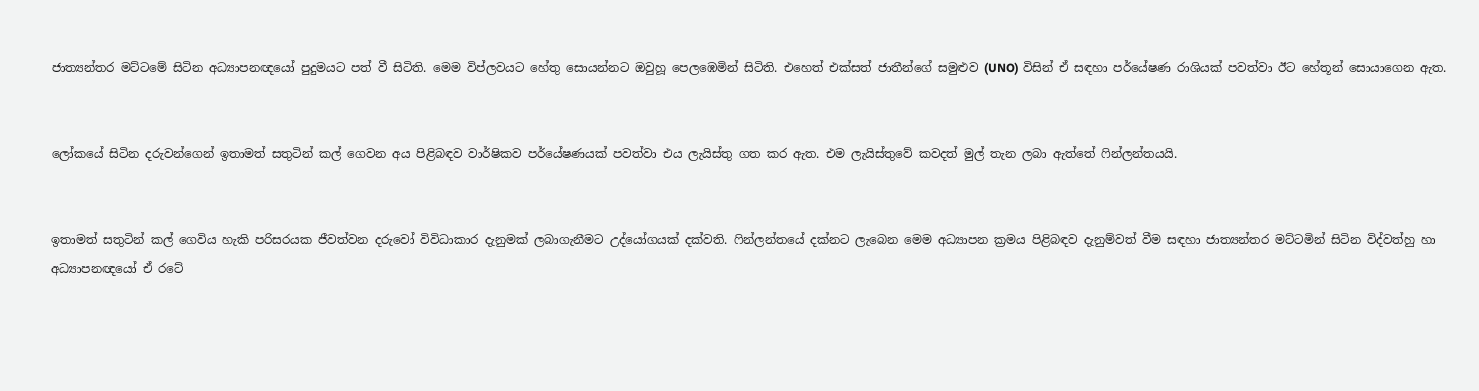ජාත්‍යන්තර මට්ටමේ සිටින අධ්‍යාපනඥයෝ පුදුමයට පත් වී සිටිති. මෙම විප්ලවයට හේතු සොයන්නට ඔවුහූ පෙලඹෙමින් සිටිති. එහෙත් එක්සත් ජාතීන්ගේ සමුළුව (UNO) විසින් ඒ සඳහා පර්‌යේෂණ රාශියක් පවත්වා ඊට හේතූන් සොයාගෙන ඇත.


ලෝකයේ සිටින දරුවන්ගෙන් ඉතාමත් සතුටින් කල් ගෙවන අය පිළිබඳව වාර්ෂිකව පර්‌යේෂණයක් පවත්වා එය ලැයිස්තු ගත කර ඇත. එම ලැයිස්තුවේ කවදත් මුල් තැන ලබා ඇත්තේ ෆින්ලන්තයයි.


ඉතාමත් සතුටින් කල් ගෙවිය හැකි පරිසරයක ජීවත්වන දරුවෝ විවිධාකාර දැනුමක් ලබාගැනීමට උද්‌යෝගයක් දක්වති. ෆින්ලන්තයේ දක්නට ලැබෙන මෙම අධ්‍යාපන ක්‍රමය පිළිබඳව දැනුම්වත් වීම සඳහා ජාත්‍යන්තර මට්ටමින් සිටින විද්වත්හු හා අධ්‍යාපනඥයෝ ඒ රටේ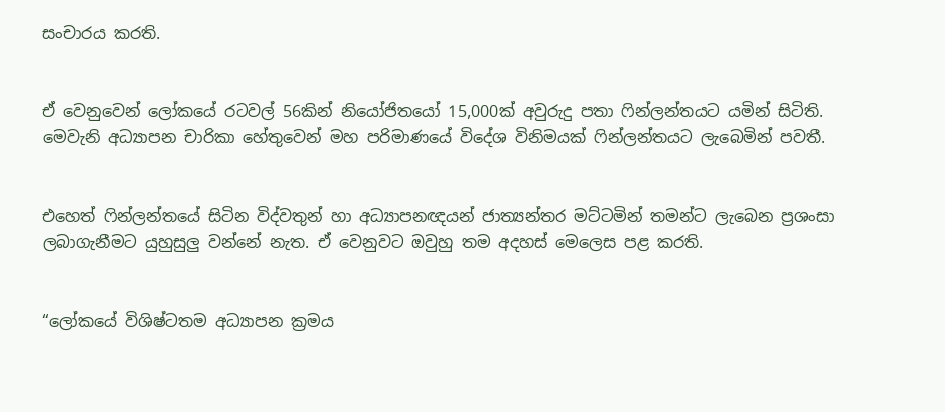සංචාරය කරති.


ඒ වෙනුවෙන් ලෝකයේ රටවල් 56කින් නියෝජිතයෝ 15,000ක් අවුරුදු පතා ෆින්ලන්තයට යමින් සිටිති. මෙවැනි අධ්‍යාපන චාරිකා හේතුවෙන් මහ පරිමාණයේ විදේශ විනිමයක් ෆින්ලන්තයට ලැබෙමින් පවතී.


එහෙත් ෆින්ලන්තයේ සිටින විද්වතුන් හා අධ්‍යාපනඥයන් ජාත්‍යන්තර මට්ටමින් තමන්ට ලැබෙන ප්‍රශංසා ලබාගැනීමට යුහුසුලු වන්නේ නැත. ඒ වෙනුවට ඔවුහු තම අදහස් මෙලෙස පළ කරති.


“ලෝකයේ විශිෂ්ටතම අධ්‍යාපන ක්‍රමය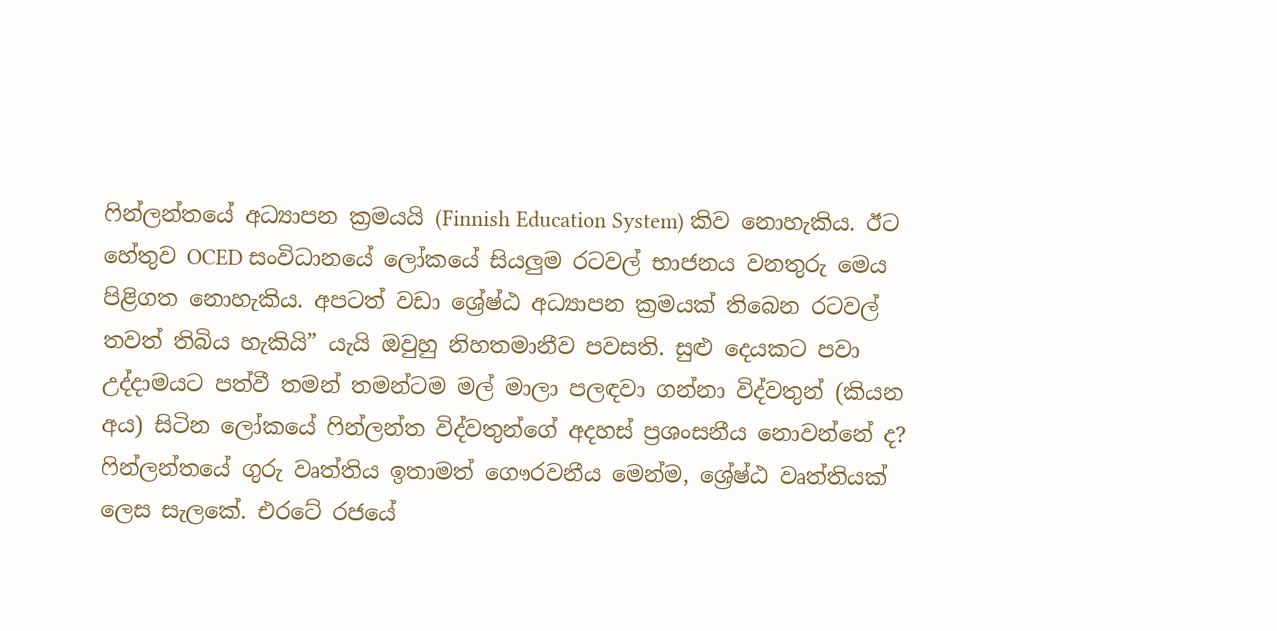ෆින්ලන්තයේ අධ්‍යාපන ක්‍රමයයි (Finnish Education System) කිව නොහැකිය. ඊට හේතුව OCED සංවිධානයේ ලෝකයේ සියලුම රටවල් භාජනය වනතුරු මෙය පිළිගත නොහැකිය. අපටත් වඩා ශ්‍රේෂ්ඨ අධ්‍යාපන ක්‍රමයක් තිබෙන රටවල් තවත් තිබිය හැකියි” යැයි ඔවුහු නිහතමානීව පවසති. සුළු දෙයකට පවා උද්දාමයට පත්වී තමන් තමන්ටම මල් මාලා පලඳවා ගන්නා විද්වතුන් (කියන අය) සිටින ලෝකයේ ෆින්ලන්ත විද්වතුන්ගේ අදහස් ප්‍රශංසනීය නොවන්නේ ද?
ෆින්ලන්තයේ ගුරු වෘත්තිය ඉතාමත් ගෞරවනීය මෙන්ම, ශ්‍රේෂ්ඨ වෘත්තියක් ලෙස සැලකේ. එරටේ රජයේ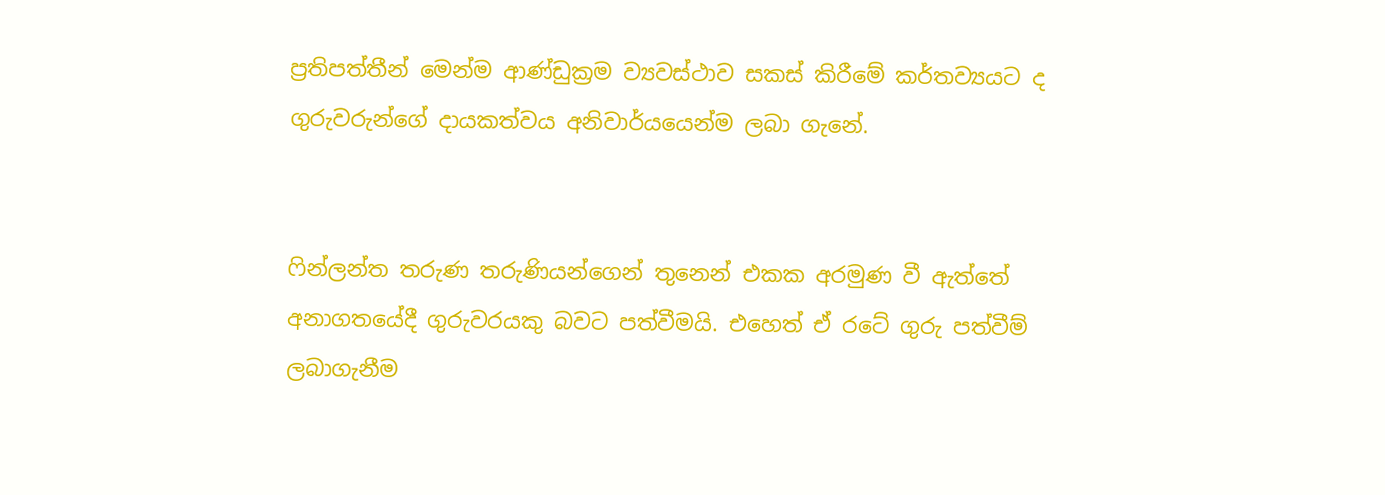ප්‍රතිපත්තීන් මෙන්ම ආණ්ඩුක්‍රම ව්‍යවස්ථාව සකස් කිරීමේ කර්තව්‍යයට ද ගුරුවරුන්ගේ දායකත්වය අනිවාර්යයෙන්ම ලබා ගැනේ.


ෆින්ලන්ත තරුණ තරුණියන්ගෙන් තුනෙන් එකක අරමුණ වී ඇත්තේ අනාගතයේදී ගුරුවරයකු බවට පත්වීමයි. එහෙත් ඒ රටේ ගුරු පත්වීම් ලබාගැනීම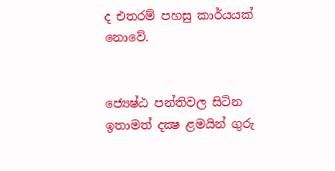ද එතරම් පහසු කාර්යයක් නොවේ.


ජ්‍යෙෂ්ඨ පන්තිවල සිටින ඉතාමත් දක්‍ෂ ළමයින් ගුරු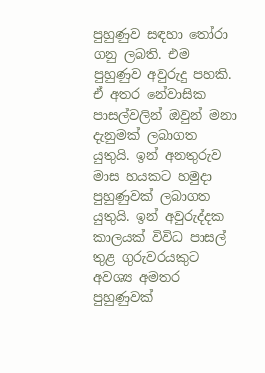පුහුණුව සඳහා තෝරා ගනු ලබති. එම පුහුණුව අවුරුදු පහකි. ඒ අතර නේවාසික පාසල්වලින් ඔවුන් මනා දැනුමක් ලබාගත යුතුයි. ඉන් අනතුරුව මාස හයකට හමුදා පුහුණුවක් ලබාගත යුතුයි. ඉන් අවුරුද්දක කාලයක් විවිධ පාසල් තුළ ගුරුවරයකුට අවශ්‍ය අමතර පුහුණුවක්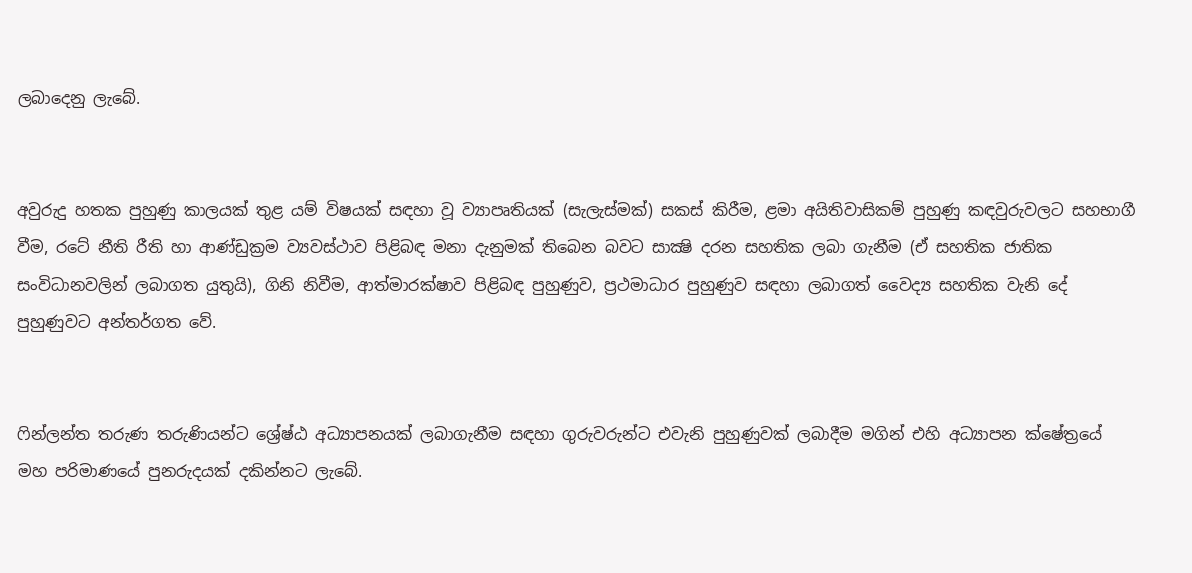ලබාදෙනු ලැබේ.


අවුරුදු හතක පුහුණු කාලයක් තුළ යම් විෂයක් සඳහා වූ ව්‍යාපෘතියක් (සැලැස්මක්) සකස් කිරීම, ළමා අයිතිවාසිකම් පුහුණු කඳවුරුවලට සහභාගී වීම, රටේ නීති රීති හා ආණ්ඩුක්‍රම ව්‍යවස්ථාව පිළිබඳ මනා දැනුමක් තිබෙන බවට සාක්‍ෂි දරන සහතික ලබා ගැනීම (ඒ සහතික ජාතික සංවිධානවලින් ලබාගත යුතුයි), ගිනි නිවීම, ආත්මාරක්ෂාව පිළිබඳ පුහුණුව, ප්‍රථමාධාර පුහුණුව සඳහා ලබාගත් වෛද්‍ය සහතික වැනි දේ පුහුණුවට අන්තර්ගත වේ.


ෆින්ලන්ත තරුණ තරුණියන්ට ශ්‍රේෂ්ඨ අධ්‍යාපනයක් ලබාගැනීම සඳහා ගුරුවරුන්ට එවැනි පුහුණුවක් ලබාදීම මගින් එහි අධ්‍යාපන ක්ෂේත්‍රයේ මහ පරිමාණයේ පුනරුදයක් දකින්නට ලැබේ.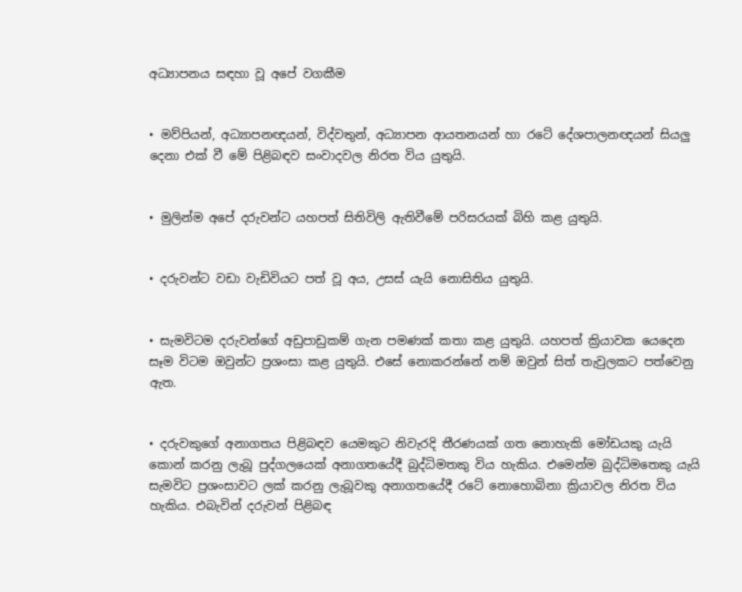අධ්‍යාපනය සඳහා වූ අපේ වගකීම


• මව්පියන්, අධ්‍යාපනඥයන්, විද්වතුන්, අධ්‍යාපන ආයතනයන් හා රටේ දේශපාලනඥයන් සියලු දෙනා එක් වී මේ පිළිබඳව සංවාදවල නිරත විය යුතුයි.


• මුලින්ම අපේ දරුවන්ට යහපත් සිතිවිලි ඇතිවීමේ පරිසරයක් බිහි කළ යුතුයි.


• දරුවන්ට වඩා වැඩිවියට පත් වූ අය, උසස් යැයි නොසිතිය යුතුයි.


• සැමවිටම දරුවන්ගේ අඩුපාඩුකම් ගැන පමණක් කතා කළ යුතුයි. යහපත් ක්‍රියාවක යෙදෙන සෑම විටම ඔවුන්ට ප්‍රශංසා කළ යුතුයි. එසේ නොකරන්නේ නම් ඔවුන් සිත් තැවුලකට පත්වෙනු ඇත.


• දරුවකුගේ අනාගතය පිළිබඳව යෙමකුට නිවැරදි තීරණයක් ගත නොහැකි මෝඩයකු යැයි කොන් කරනු ලැබූ පුද්ගලයෙක් අනාගතයේදී බුද්ධිමතකු විය හැකිය. එමෙන්ම බුද්ධිමතෙකු යැයි සැමවිට ප්‍රශංසාවට ලක් කරනු ලැබූවකු අනාගතයේදී රටේ නොහොබිනා ක්‍රියාවල නිරත විය හැකිය. එබැවින් දරුවන් පිළිබඳ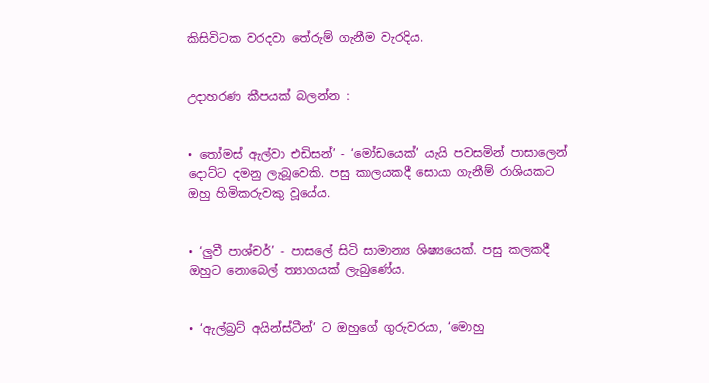කිසිවිටක වරදවා තේරුම් ගැනීම වැරදිය.


උදාහරණ කීපයක් බලන්න :


• තෝමස් ඇල්වා එඩිසන්’ - ‘මෝඩයෙක්’ යැයි පවසමින් පාසාලෙන් දොට්ට දමනු ලැබූවෙකි. පසු කාලයකදී සොයා ගැනීම් රාශියකට ඔහු හිමිකරුවකු වූයේය.


• ‘ලුවී පාශ්චර්’ - පාසලේ සිටි සාමාන්‍ය ශිෂ්‍යයෙක්. පසු කලකදී ඔහුට නොබෙල් ත්‍යාගයක් ලැබුණේය.


• ‘ඇල්බ්‍රට් අයින්ස්ටීන්’ ට ඔහුගේ ගුරුවරයා, ‘මොහු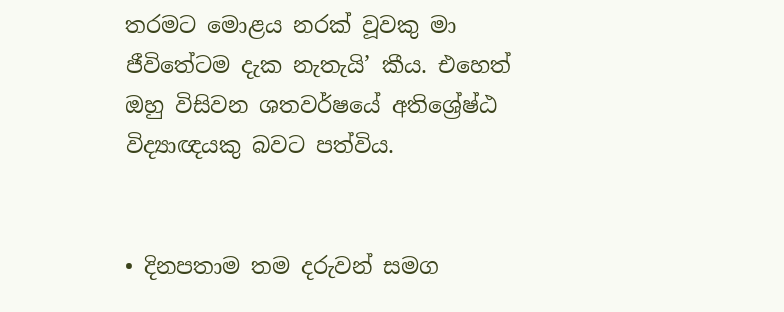තරමට මොළය නරක් වූවකු මා ජීවිතේටම දැක නැතැයි’ කීය. එහෙත් ඔහු විසිවන ශතවර්ෂයේ අතිශ්‍රේෂ්ඨ විද්‍යාඥයකු බවට පත්විය.


• දිනපතාම තම දරුවන් සමග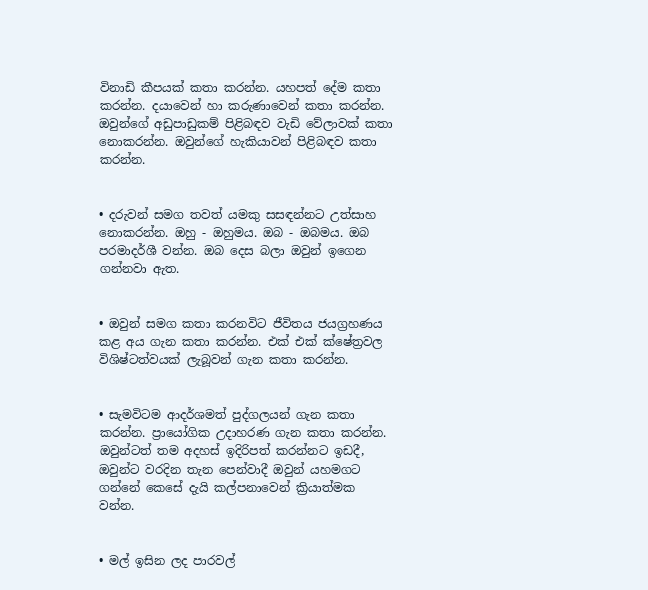විනාඩි කීපයක් කතා කරන්න. යහපත් දේම කතා කරන්න. දයාවෙන් හා කරුණාවෙන් කතා කරන්න. ඔවුන්ගේ අඩුපාඩුකම් පිළිබඳව වැඩි වේලාවක් කතා නොකරන්න. ඔවුන්ගේ හැකියාවන් පිළිබඳව කතා කරන්න.


• දරුවන් සමග තවත් යමකු සසඳන්නට උත්සාහ නොකරන්න. ඔහු - ඔහුමය. ඔබ - ඔබමය. ඔබ පරමාදර්ශී වන්න. ඔබ දෙස බලා ඔවුන් ඉගෙන ගන්නවා ඇත.


• ඔවුන් සමග කතා කරනවිට ජීවිතය ජයග්‍රහණය කළ අය ගැන කතා කරන්න. එක් එක් ක්ෂේත්‍රවල විශිෂ්ටත්වයක් ලැබූවන් ගැන කතා කරන්න.


• සැමවිටම ආදර්ශමත් පුද්ගලයන් ගැන කතා කරන්න. ප්‍රායෝගික උදාහරණ ගැන කතා කරන්න. ඔවුන්ටත් තම අදහස් ඉදිරිපත් කරන්නට ඉඩදී, ඔවුන්ට වරදින තැන පෙන්වාදී ඔවුන් යහමගට ගන්නේ කෙසේ දැයි කල්පනාවෙන් ක්‍රියාත්මක වන්න.


• මල් ඉසින ලද පාරවල්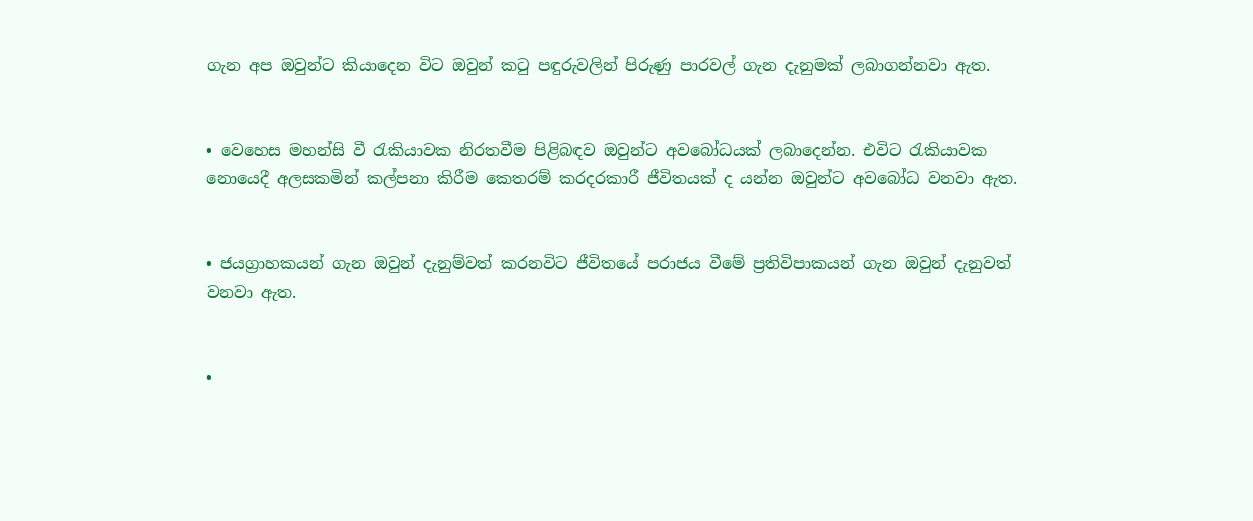ගැන අප ඔවුන්ට කියාදෙන විට ඔවුන් කටු පඳුරුවලින් පිරුණු පාරවල් ගැන දැනුමක් ලබාගන්නවා ඇත.


• වෙහෙස මහන්සි වී රැකියාවක නිරතවීම පිළිබඳව ඔවුන්ට අවබෝධයක් ලබාදෙන්න. එවිට රැකියාවක නොයෙදී අලසකමින් කල්පනා කිරීම කෙතරම් කරදරකාරී ජීවිතයක් ද යන්න ඔවුන්ට අවබෝධ වනවා ඇත.


• ජයග්‍රාහකයන් ගැන ඔවුන් දැනුම්වත් කරනවිට ජීවිතයේ පරාජය වීමේ ප්‍රතිවිපාකයන් ගැන ඔවුන් දැනුවත් වනවා ඇත.


•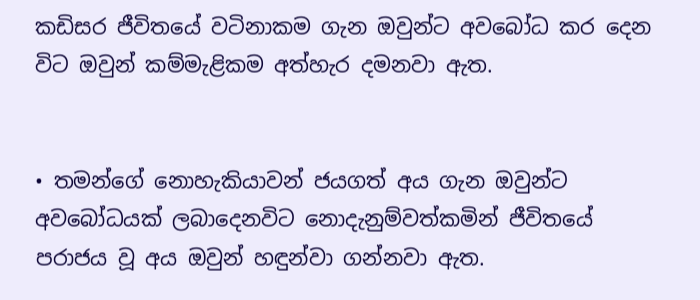කඩිසර ජීවිතයේ වටිනාකම ගැන ඔවුන්ට අවබෝධ කර දෙන විට ඔවුන් කම්මැළිකම අත්හැර දමනවා ඇත.


• තමන්ගේ නොහැකියාවන් ජයගත් අය ගැන ඔවුන්ට අවබෝධයක් ලබාදෙනවිට නොදැනුම්වත්කමින් ජීවිතයේ පරාජය වූ අය ඔවුන් හඳුන්වා ගන්නවා ඇත.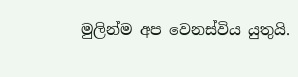මුලින්ම අප වෙනස්විය යුතුයි.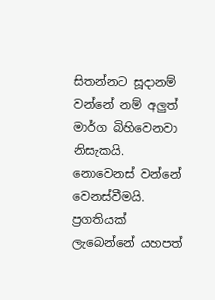සිතන්නට සූදානම් වන්නේ නම් අලුත් මාර්ග බිහිවෙනවා නිසැකයි. නොවෙනස් වන්නේ වෙනස්වීමයි. ප්‍රගතියක් ලැබෙන්නේ යහපත්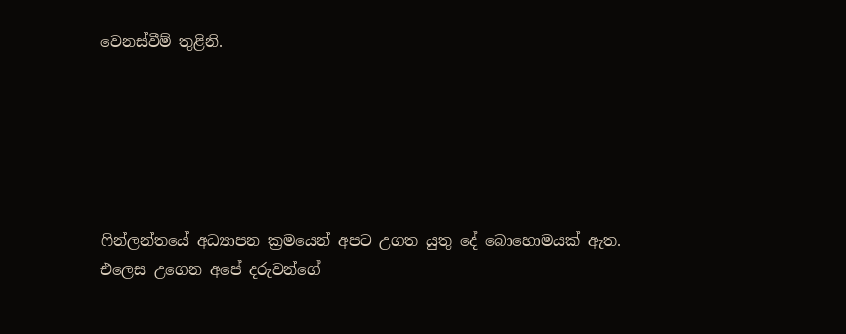වෙනස්වීම් තුළිනි.






ෆින්ලන්තයේ අධ්‍යාපන ක්‍රමයෙන් අපට උගත යුතු දේ බොහොමයක් ඇත. එලෙස උගෙන අපේ දරුවන්ගේ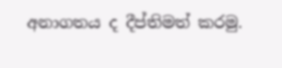අනාගතය ද දීප්තිමත් කරමු.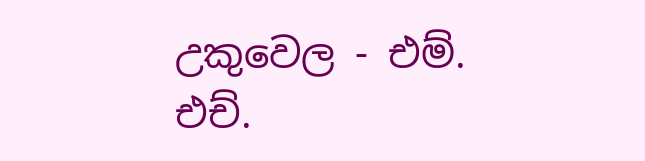උකුවෙල - එම්. එච්.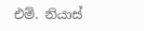එම්. නියාස්